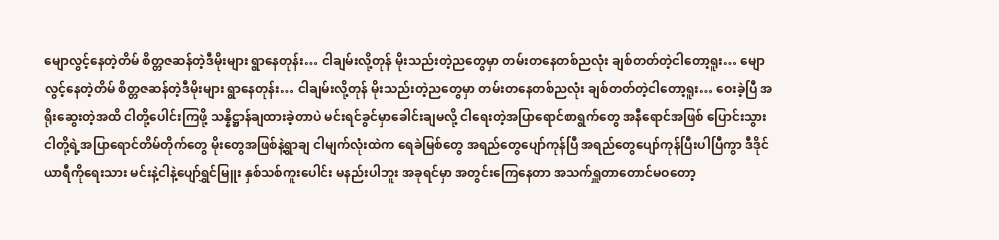မျောလွင့်နေတဲ့တိမ် စိတ္တဇဆန်တဲ့ဒီမိုးများ ရွာနေတုန်း… ငါချမ်းလို့တုန် မိုးသည်းတဲ့ညတွေမှာ တမ်းတနေတစ်ညလုံး ချစ်တတ်တဲ့ငါတော့ရူး… မျောလွင့်နေတဲ့တိမ် စိတ္တဇဆန်တဲ့ဒီမိုးများ ရွာနေတုန်း… ငါချမ်းလို့တုန် မိုးသည်းတဲ့ညတွေမှာ တမ်းတနေတစ်ညလုံး ချစ်တတ်တဲ့ငါတော့ရူး… ဝေးခဲ့ပြီ အရိုးဆွေးတဲ့အထိ ငါတို့ပေါင်းကြဖို့ သန္နိဋ္ဌာန်ချထားခဲ့တာပဲ မင်းရင်ခွင်မှာခေါင်းချမလို့ ငါရေးတဲ့အပြာရောင်စာရွက်တွေ အနီရောင်အဖြစ် ပြောင်းသွား ငါတို့ရဲ့အပြာရောင်တိမ်တိုက်တွေ မိုးတွေအဖြစ်နဲ့ရွာချ ငါမျက်လုံးထဲက ရေခဲမြစ်တွေ အရည်တွေပျော်ကုန်ပြီ အရည်တွေပျော်ကုန်ပြီးပါပြီကွာ ဒီဒိုင်ယာရီကိုရေးသား မင်းနဲ့ငါနဲ့ပျော်ရွှင်မြူး နှစ်သစ်ကူးပေါင်း မနည်းပါဘူး အခုရင်မှာ အတွင်းကြေနေတာ အသက်ရှူတာတောင်မဝတော့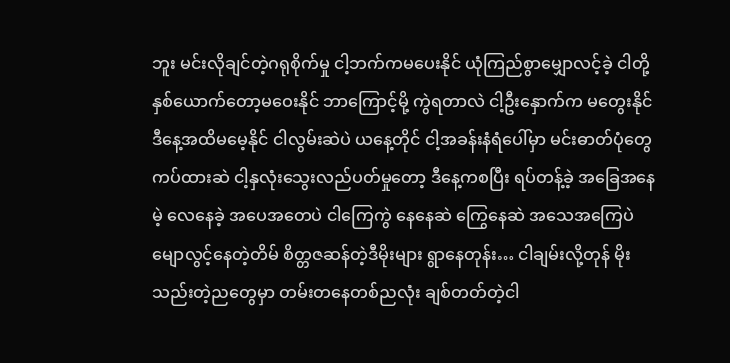ဘူး မင်းလိုချင်တဲ့ဂရုစိုက်မှု ငါ့ဘက်ကမပေးနိုင် ယုံကြည်စွာမျှောလင့်ခဲ့ ငါတို့နှစ်ယောက်တော့မဝေးနိုင် ဘာကြောင့်မို့ ကွဲရတာလဲ ငါ့ဦးနှောက်က မတွေးနိုင် ဒီနေ့အထိမမေ့နိုင် ငါလွမ်းဆဲပဲ ယနေ့တိုင် ငါ့အခန်းနံရံပေါ်မှာ မင်းဓာတ်ပုံတွေကပ်ထားဆဲ ငါ့နှလုံးသွေးလည်ပတ်မှုတော့ ဒီနေ့ကစပြီး ရပ်တန့်ခဲ့ အခြေအနေမဲ့ လေနေခဲ့ အပေအတေပဲ ငါကြေကွဲ နေနေဆဲ ကြွေနေဆဲ အသေအကြေပဲ မျောလွင့်နေတဲ့တိမ် စိတ္တဇဆန်တဲ့ဒီမိုးများ ရွာနေတုန်း… ငါချမ်းလို့တုန် မိုးသည်းတဲ့ညတွေမှာ တမ်းတနေတစ်ညလုံး ချစ်တတ်တဲ့ငါ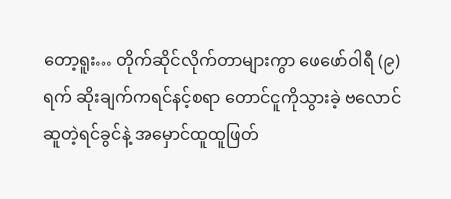တော့ရူး… တိုက်ဆိုင်လိုက်တာများကွာ ဖေဖော်ဝါရီ (၉) ရက် ဆိုးချက်ကရင်နင့်စရာ တောင်ငူကိုသွားခဲ့ ဗလောင်ဆူတဲ့ရင်ခွင်နဲ့ အမှောင်ထူထူဖြတ်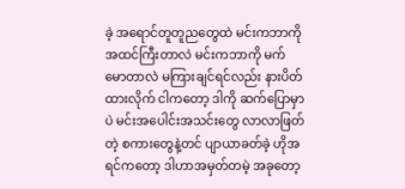ခဲ့ အရောင်တူတူညတွေထဲ မင်းကဘာကို အထင်ကြီးတာလဲ မင်းကဘာကို မက်မောတာလဲ မကြားချင်ရင်လည်း နားပိတ်ထားလိုက် ငါကတော့ ဒါကို ဆက်ပြောမှာပဲ မင်းအပေါင်းအသင်းတွေ လာလာဖြတ်တဲ့ စကားတွေနဲ့တင် ပျာယာခတ်ခဲ့ ဟိုအရင်ကတော့ ဒါဟာအမှတ်တမဲ့ အခုတော့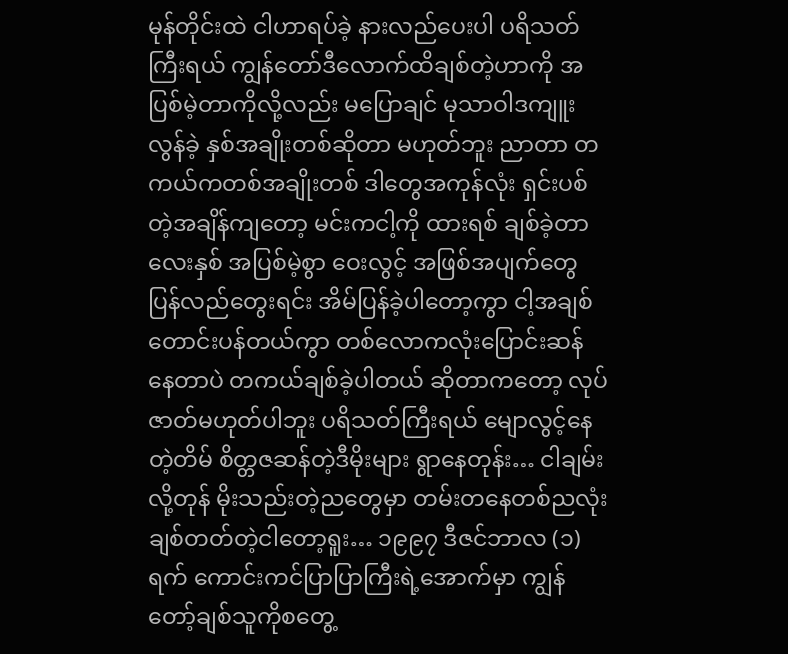မုန်တိုင်းထဲ ငါဟာရပ်ခဲ့ နားလည်ပေးပါ ပရိသတ်ကြီးရယ် ကျွန်တော်ဒီလောက်ထိချစ်တဲ့ဟာကို အပြစ်မဲ့တာကိုလို့လည်း မပြောချင် မုသာဝါဒကျူးလွန်ခဲ့ နှစ်အချိုးတစ်ဆိုတာ မဟုတ်ဘူး ညာတာ တကယ်ကတစ်အချိုးတစ် ဒါတွေအကုန်လုံး ရှင်းပစ်တဲ့အချိန်ကျတော့ မင်းကငါ့ကို ထားရစ် ချစ်ခဲ့တာလေးနှစ် အပြစ်မဲ့စွာ ဝေးလွင့် အဖြစ်အပျက်တွေ ပြန်လည်တွေးရင်း အိမ်ပြန်ခဲ့ပါတော့ကွာ ငါ့အချစ် တောင်းပန်တယ်ကွာ တစ်လောကလုံးပြောင်းဆန်နေတာပဲ တကယ်ချစ်ခဲ့ပါတယ် ဆိုတာကတော့ လုပ်ဇာတ်မဟုတ်ပါဘူး ပရိသတ်ကြီးရယ် မျောလွင့်နေတဲ့တိမ် စိတ္တဇဆန်တဲ့ဒီမိုးများ ရွာနေတုန်း… ငါချမ်းလို့တုန် မိုးသည်းတဲ့ညတွေမှာ တမ်းတနေတစ်ညလုံး ချစ်တတ်တဲ့ငါတော့ရူး… ၁၉၉၇ ဒီဇင်ဘာလ (၁) ရက် ကောင်းကင်ပြာပြာကြီးရဲ့အောက်မှာ ကျွန်တော့်ချစ်သူကိုစတွေ့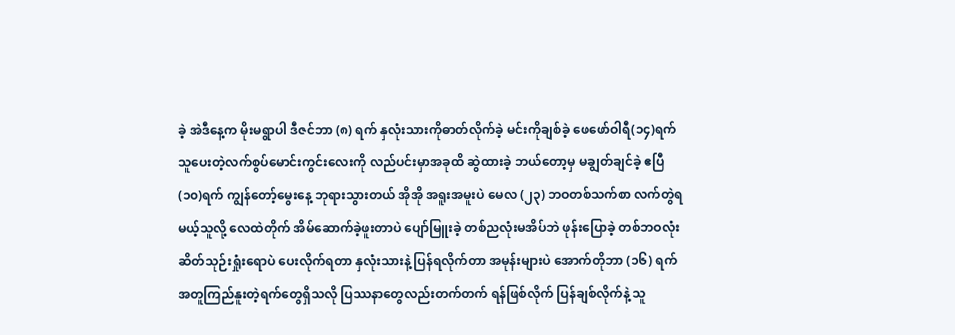ခဲ့ အဲဒီနေ့က မိုးမရွာပါ ဒီဇင်ဘာ (၈) ရက် နှလုံးသားကိုဓာတ်လိုက်ခဲ့ မင်းကိုချစ်ခဲ့ ဖေဖော်ဝါရီ(၁၄)ရက် သူပေးတဲ့လက်စွပ်မောင်းကွင်းလေးကို လည်ပင်းမှာအခုထိ ဆွဲထားခဲ့ ဘယ်တော့မှ မချွတ်ချင်ခဲ့ ဧပြီ (၁၀)ရက် ကျွန်တော့်မွေးနေ့ ဘုရားသွားတယ် အိုအို အရူးအမူးပဲ မေလ (၂၃) ဘဝတစ်သက်စာ လက်တွဲရမယ့်သူလို့ လေထဲတိုက် အိမ်ဆောက်ခဲ့ဖူးတာပဲ ပျော်မြူးခဲ့ တစ်ညလုံးမအိပ်ဘဲ ဖုန်းပြောခဲ့ တစ်ဘဝလုံး ဆိတ်သုဉ်းရှုံးရောပဲ ပေးလိုက်ရတာ နှလုံးသားနဲ့ ပြန်ရလိုက်တာ အမုန်းများပဲ အောက်တိုဘာ (၁၆) ရက် အတူကြည်နူးတဲ့ရက်တွေရှိသလို ပြဿနာတွေလည်းတက်တက် ရန်ဖြစ်လိုက် ပြန်ချစ်လိုက်နဲ့ သူ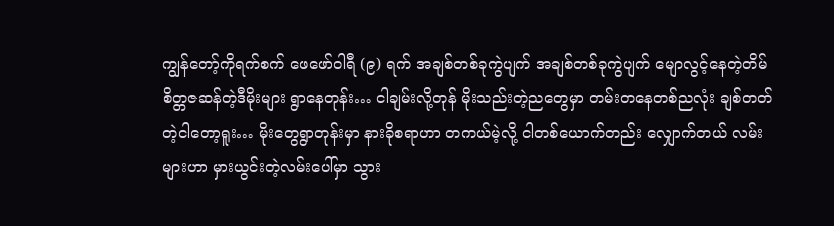ကျွန်တော့်ကိုရက်စက် ဖေဖော်ဝါရီ (၉) ရက် အချစ်တစ်ခုကွဲပျက် အချစ်တစ်ခုကွဲပျက် မျောလွင့်နေတဲ့တိမ် စိတ္တဇဆန်တဲ့ဒီမိုးများ ရွာနေတုန်း… ငါချမ်းလို့တုန် မိုးသည်းတဲ့ညတွေမှာ တမ်းတနေတစ်ညလုံး ချစ်တတ်တဲ့ငါတော့ရူး… မိုးတွေရွာတုန်းမှာ နားခိုစရာဟာ တကယ်မဲ့လို့ ငါတစ်ယောက်တည်း လျှောက်တယ် လမ်းများဟာ မှားယွင်းတဲ့လမ်းပေါ်မှာ သွား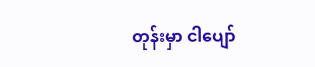တုန်းမှာ ငါပျော်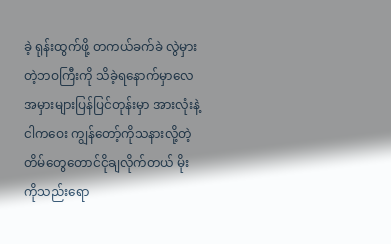ခဲ့ ရုန်းထွက်ဖို့ တကယ်ခက်ခဲ လွဲမှားတဲ့ဘဝကြီးကို သိခဲ့ရနောက်မှာလေ အမှားများပြန်ပြင်တုန်းမှာ အားလုံးနဲ့ ငါကဝေး ကျွန်တော့်ကိုသနားလို့တဲ့ တိမ်တွေတောင်ငိုချလိုက်တယ် မိုးကိုသည်းရော